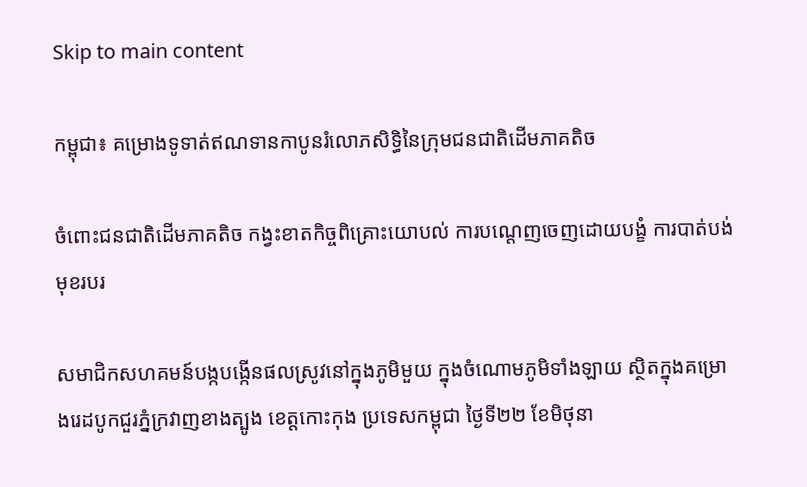Skip to main content

កម្ពុជា៖ គម្រោងទូទាត់ឥណទានកាបូនរំលោភសិទ្ធិនៃក្រុមជនជាតិដើមភាគតិច

ចំពោះជនជាតិដើមភាគតិច កង្វះខាតកិច្ចពិគ្រោះយោបល់ ការបណ្តេញចេញដោយបង្ខំ ការបាត់បង់មុខរបរ

សមាជិកសហគមន៍បង្កបង្កើនផលស្រូវនៅក្នុងភូមិមួយ ក្នុងចំណោមភូមិទាំងឡាយ ស្ថិតក្នុងគម្រោងរេដបូកជួរភ្នំក្រវាញខាងត្បូង ខេត្តកោះកុង ប្រទេសកម្ពុជា ថ្ងៃទី២២ ខែមិថុនា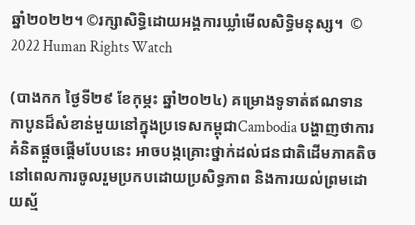ឆ្នាំ២០២២។ ©រក្សាសិទ្ធិដោយអង្គការឃ្លាំមើលសិទ្ធិមនុស្ស។  © 2022 Human Rights Watch

(បាងកក ថ្ងៃទី២៩ ខែកុម្ភះ ឆ្នាំ២០២៤) គម្រោងទូទាត់ឥណទានកាបូនដ៏សំខាន់មួយនៅក្នុងប្រទេសកម្ពុជាCambodia បង្ហាញថាការគំនិតផ្តួចផ្តើមបែបនេះ អាចបង្កគ្រោះថ្នាក់ដល់ជនជាតិដើមភាគតិច នៅពេលការចូលរួមប្រកបដោយប្រសិទ្ធភាព និងការយល់ព្រមដោយស្ម័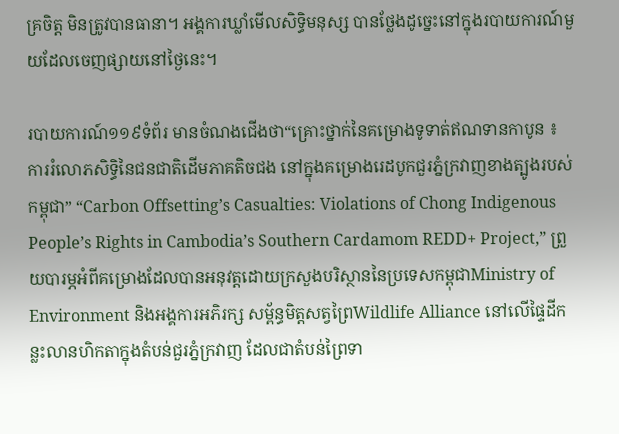គ្រចិត្ត មិនត្រូវបានធានា។ អង្គការឃ្លាំមើលសិទ្ធិមនុស្ស បានថ្លែងដូច្នេះនៅក្នុងរបាយការណ៍មួយដែលចេញផ្សាយនៅថ្ងៃនេះ។

របាយការណ៍១១៩ទំព័រ មានចំណងជើងថា“គ្រោះថ្នាក់នៃគម្រោងទូទាត់ឥណទានកាបូន ៖ ការរំលោភសិទ្ធិនៃជនជាតិដើមភាគតិចជង នៅក្នុងគម្រោងរេដបូកជួរភ្នំក្រវាញខាងត្បូងរបស់កម្ពុជា” “Carbon Offsetting’s Casualties: Violations of Chong Indigenous People’s Rights in Cambodia’s Southern Cardamom REDD+ Project,” ព្រួយបារម្ភអំពីគម្រោងដែលបានអនុវត្តដោយក្រសួងបរិស្ថាននៃប្រទេសកម្ពុជាMinistry of Environment និងអង្គការអភិរក្ស សម្ព័ន្ធមិត្តសត្វព្រៃWildlife Alliance នៅលើផ្ទៃដីកន្លះលានហិកតាក្នុងតំបន់ជួរភ្នំក្រវាញ ដែលជាតំបន់ព្រៃទា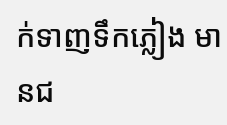ក់ទាញទឹកភ្លៀង មានជ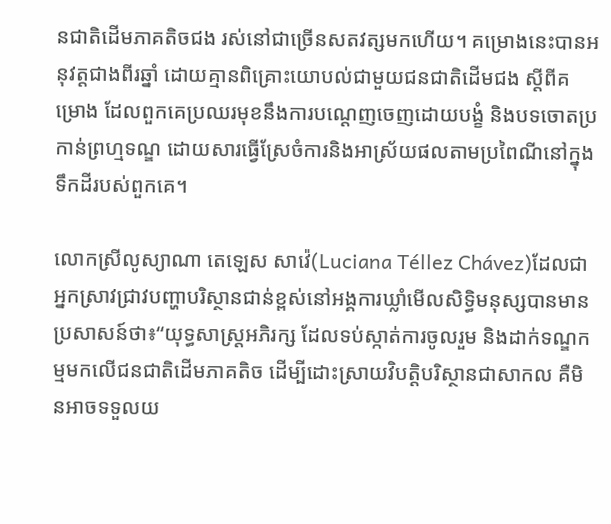នជាតិដើមភាគតិចជង រស់នៅជាច្រើនសតវត្សមកហើយ។ គម្រោងនេះបានអនុវត្តជាងពីរឆ្នាំ ដោយគ្មានពិគ្រោះយោបល់ជាមួយជនជាតិដើមជង ស្តីពីគម្រោង ដែលពួកគេប្រឈរមុខនឹងការបណ្តេញចេញដោយបង្ខំ និងបទចោតប្រកាន់ព្រហ្មទណ្ឌ ដោយសារធ្វើស្រែចំការនិងអាស្រ័យផលតាមប្រពៃណីនៅក្នុងទឹកដីរបស់ពួកគេ។

លោកស្រីលូស្យាណា តេឡេស សាវ៉េ(Luciana Téllez Chávez)ដែលជាអ្នកស្រាវជ្រាវបញ្ហាបរិស្ថានជាន់ខ្ពស់នៅអង្គការឃ្លាំមើលសិទ្ធិមនុស្សបានមានប្រសាសន៍ថា៖“យុទ្ធសាស្ត្រអភិរក្ស ដែលទប់ស្កាត់ការចូលរួម និងដាក់ទណ្ឌកម្មមកលើជនជាតិដើមភាគតិច ដើម្បីដោះស្រាយវិបត្តិបរិស្ថានជាសាកល គឺមិនអាចទទួលយ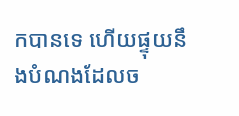កបានទេ ហើយផ្ទុយនឹងបំណងដែលច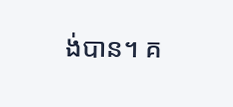ង់បាន។ គ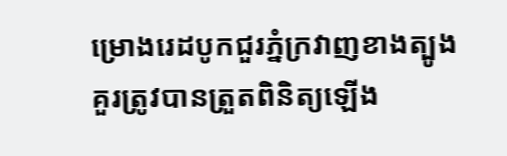ម្រោងរេដបូកជួរភ្នំក្រវាញខាងត្បូង គួរត្រូវបានត្រួតពិនិត្យឡើង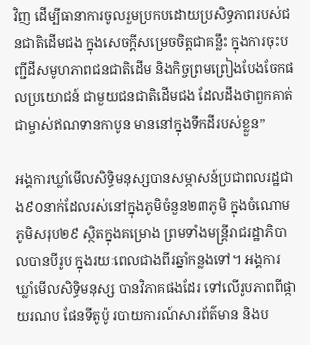វិញ ដើម្បីធានាការចូលរួមប្រកបដោយប្រសិទ្ធភាពរបស់ជនជាតិដើមជង ក្នុងសេចក្តីសម្រេចចិត្តជាគន្លឹះ ក្នុងការចុះបញ្ជីដីសមូហភាពជនជាតិដើម និងកិច្ចព្រមព្រៀងបែងចែកផលប្រយោជន៍ ជាមួយជនជាតិដើមជង ដែលដឹងថាពួកគាត់ជាម្ចាស់ឥណទានកាបូន មាននៅក្នុងទឹកដីរបស់ខ្លួន”

អង្គការឃ្លាំមើលសិទ្ធិមនុស្សបានសម្ភាសន៍ប្រជាពលរដ្ឋជាង៩០នាក់ដែលរស់នៅក្នុងភូមិចំនួន២៣ភូមិ ក្នុងចំណោមភូមិសរុប២៩ ស្ថិតក្នុងគម្រោង ព្រមទាំងមន្ត្រីរាជរដ្ឋាភិបាលបានបីរូប ក្នុងរយៈពេលជាងពីរឆ្នាំកន្លងទៅ។ អង្គការឃ្លាំមើលសិទ្ធិមនុស្ស បានវិភាគផងដែរ ទៅលើរូបភាពពីផ្កាយរណប ផែនទីតូប៉ូ របាយការណ៍សារព័ត៌មាន និងប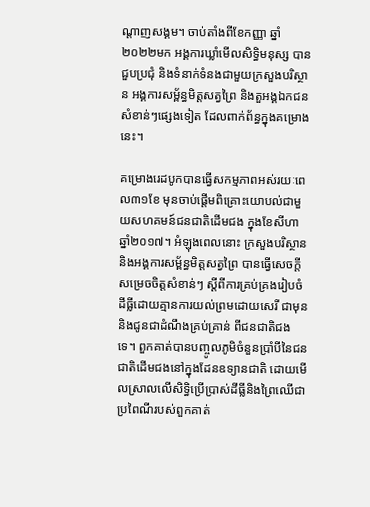ណ្តាញសង្គម។ ចាប់តាំងពីខែកញ្ញា ឆ្នាំ២០២២មក អង្គការឃ្លាំមើលសិទ្ធិមនុស្ស បានជួបប្រជុំ និងទំនាក់ទំនងជាមួយក្រសួងបរិស្ថាន អង្គការសម្ព័ន្ធមិត្តសត្វព្រៃ និងតួអង្គឯកជនសំខាន់ៗផ្សេងទៀត ដែលពាក់ព័ន្ធក្នុងគម្រោងនេះ។

គម្រោងរេដបូកបានធ្វើសកម្មភាពអស់រយៈពេល៣១ខែ មុនចាប់ផ្តើមពិគ្រោះយោបល់ជាមួយសហគមន៍ជនជាតិដើមជង ក្នុងខែសីហា ឆ្នាំ២០១៧។ អំឡុងពេលនោះ ក្រសួងបរិស្ថាននិងអង្គការសម្ព័ន្ធមិត្តសត្វព្រៃ បានធ្វើសេចក្តីសម្រេចចិត្តសំខាន់ៗ ស្តីពីការគ្រប់គ្រងរៀបចំដីធ្លីដោយគ្មានការយល់ព្រមដោយសេរី ជាមុន និងជូនជាដំណឹងគ្រប់គ្រាន់ ពីជនជាតិជងទេ។ ពួកគាត់បានបញ្ចូលភូមិចំនួនប្រាំបីនៃជនជាតិដើមជងនៅក្នុងដែនឧទ្យានជាតិ ដោយមើលស្រាលលើសិទ្ធិប្រើប្រាស់ដីធ្លីនិងព្រៃឈើជាប្រពៃណីរបស់ពួកគាត់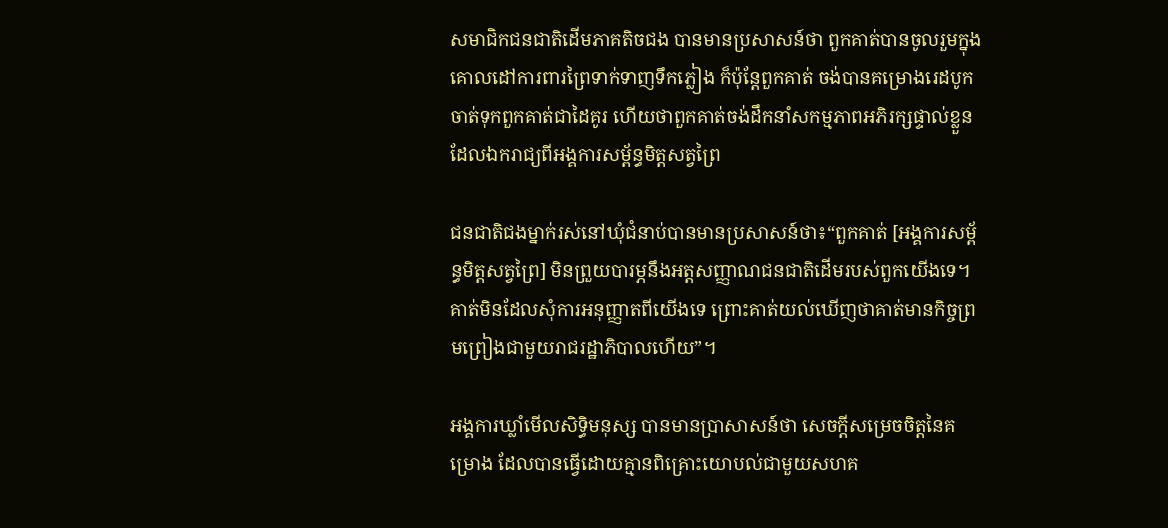សមាជិកជនជាតិដើមភាគតិចជង បានមានប្រសាសន៍ថា ពួកគាត់បានចូលរួមក្នុងគោលដៅការពារព្រៃទាក់ទាញទឹកភ្លៀង ក៏ប៉ុន្តែពួកគាត់ ចង់បានគម្រោងរេដបូកចាត់ទុកពួកគាត់ជាដៃគូរ ហើយថាពួកគាត់ចង់ដឹកនាំសកម្មភាពអភិរក្សផ្ទាល់ខ្លួន ដែលឯករាជ្យពីអង្គការសម្ព័ន្ធមិត្តសត្វព្រៃ

ជនជាតិជងម្នាក់រស់នៅឃុំជំនាប់បានមានប្រសាសន៍ថា៖“ពួកគាត់ [អង្គការសម្ព័ន្ធមិត្តសត្វព្រៃ] មិនព្រួយបារម្ភនឹងអត្តសញ្ញាណជនជាតិដើមរបស់ពួកយើងទេ។ គាត់មិនដែលសុំការអនុញ្ញាតពីយើងទេ ព្រោះគាត់យល់ឃើញថាគាត់មានកិច្ចព្រមព្រៀងជាមួយរាជរដ្ឋាភិបាលហើយ”។

អង្គការឃ្លាំមើលសិទ្ធិមនុស្ស បានមានប្រាសាសន៍ថា សេចក្តីសម្រេចចិត្តនៃគម្រោង ដែលបានធ្វើដោយគ្មានពិគ្រោះយោបល់ជាមួយសហគ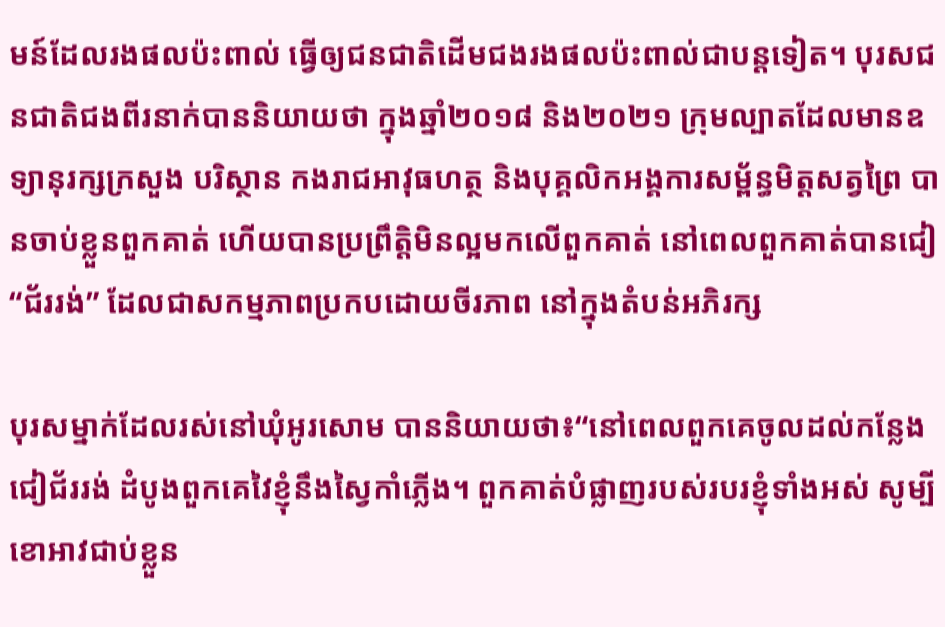មន៍ដែលរងផលប៉ះពាល់ ធ្វើឲ្យជនជាតិដើមជងរងផលប៉ះពាល់ជាបន្តទៀត។ បុរសជនជាតិជងពីរនាក់បាននិយាយថា ក្នុងឆ្នាំ២០១៨ និង២០២១ ក្រុមល្បាតដែលមានឧទ្យានុរក្សក្រសួង បរិស្ថាន កងរាជអាវុធហត្ថ និងបុគ្គលិកអង្គការសម្ព័ន្ធមិត្តសត្វព្រៃ បានចាប់ខ្លួនពួកគាត់ ហើយបានប្រព្រឹត្តិមិនល្អមកលើពួកគាត់ នៅពេលពួកគាត់បានជៀ“ជ័ររង់” ដែលជាសកម្មភាពប្រកបដោយចីរភាព នៅក្នុងតំបន់អភិរក្ស

បុរសម្នាក់ដែលរស់នៅឃុំអូរសោម បាននិយាយថា៖“នៅពេលពួកគេចូលដល់កន្លែងជៀជ័ររង់ ដំបូងពួកគេវៃខ្ញុំនឹងស្វៃកាំភ្លើង។ ពួកគាត់បំផ្លាញរបស់របរខ្ញុំទាំងអស់ សូម្បីខោអាវជាប់ខ្លួន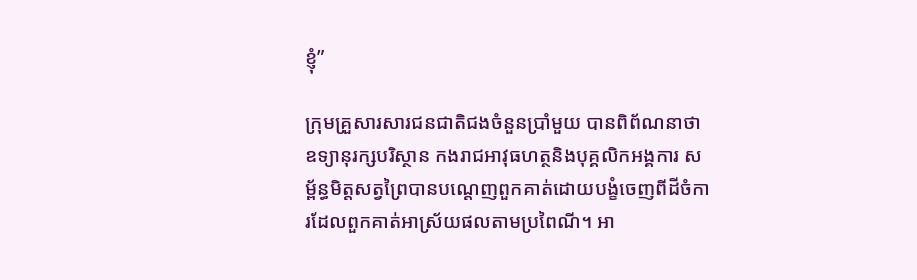ខ្ញុំ”

ក្រុមគ្រួសារសារជនជាតិជងចំនួនប្រាំមួយ បានពិព័ណនាថាឧទ្យានុរក្សបរិស្ថាន កងរាជអាវុធហត្ថនិងបុគ្គលិកអង្គការ សម្ព័ន្ធមិត្តសត្វព្រៃបានបណ្តេញពួកគាត់ដោយបង្ខំចេញពីដីចំការដែលពួកគាត់អាស្រ័យផលតាមប្រពៃណី។ អា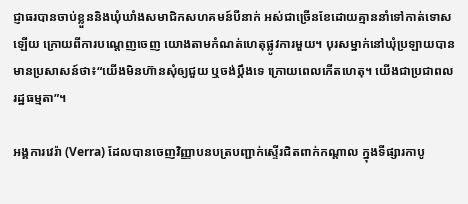ជ្ញាធរបានចាប់ខ្លួននិងឃុំឃាំងសមាជិកសហគមន៍បីនាក់ អស់ជាច្រើនខែដោយគ្មាននាំទៅកាត់ទោសឡើយ ក្រោយពីការបណ្តេញចេញ យោងតាមកំណត់ហេតុផ្លូវការមួយ។ បុរសម្នាក់នៅឃុំប្រឡាយបានមានប្រសាសន៍ថា៖“យើងមិនហ៊ានសុំឲ្យជួយ ឬចង់ប្តឹងទេ ក្រោយពេលកើតហេតុ។ យើងជាប្រជាពលរដ្ឋធម្មតា”។

អង្គការវេរ៉ា (Verra) ដែលបានចេញវិញ្ញាបនបត្របញ្ជាក់ស្ទើរជិតពាក់កណ្តាល ក្នុងទីផ្សារកាបូ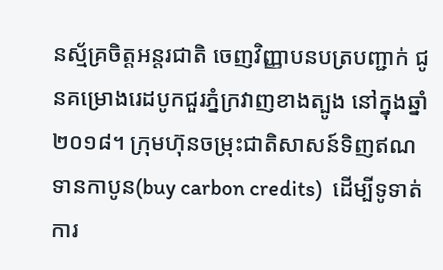នស្ម័គ្រចិត្តអន្តរជាតិ ចេញវិញ្ញាបនបត្របញ្ជាក់ ជូនគម្រោងរេដបូកជួរភ្នំក្រវាញខាងត្បូង នៅក្នុងឆ្នាំ២០១៨។ ក្រុមហ៊ុនចម្រុះជាតិសាសន៍ទិញឥណទានកាបូន(buy carbon credits)  ដើម្បីទូទាត់ការ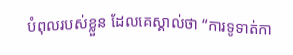បំពុលរបស់ខ្លួន ដែលគេស្គាល់ថា “ការទូទាត់កា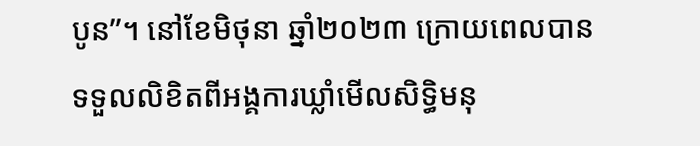បូន”។ នៅខែមិថុនា ឆ្នាំ២០២៣ ក្រោយពេលបានទទួលលិខិតពីអង្គការឃ្លាំមើលសិទ្ធិមនុ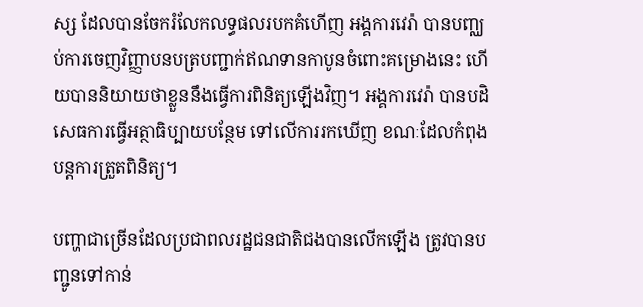ស្ស ដែលបានចែករំលែកលទ្ធផលរបកគំហើញ អង្គការវេរ៉ា បានបញ្ឈប់ការចេញវិញ្ញាបនបត្របញ្ជាក់ឥណទានកាបូនចំពោះគម្រោងនេះ ហើយបាននិយាយថាខ្លួននឹងធ្វើការពិនិត្យឡើងវិញ។ អង្គការវេរ៉ា បានបដិសេធការធ្វើអត្ថាធិប្បាយបន្ថែម ទៅលើការរកឃើញ ខណៈដែលកំពុងបន្តការត្រួតពិនិត្យ។

បញ្ហាជាច្រើនដែលប្រជាពលរដ្ឋជនជាតិជងបានលើកឡើង ត្រូវបានបញ្ជូនទៅកាន់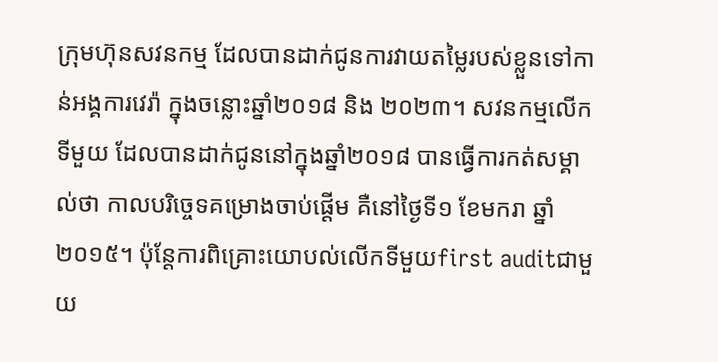ក្រុមហ៊ុនសវនកម្ម ដែលបានដាក់ជូនការវាយតម្លៃរបស់ខ្លួនទៅកាន់អង្គការវេរ៉ា ក្នុងចន្លោះឆ្នាំ២០១៨ និង ២០២៣។ សវនកម្មលើកទីមួយ ដែលបានដាក់ជូននៅក្នុងឆ្នាំ២០១៨ បានធ្វើការកត់សម្គាល់ថា កាលបរិច្ចេទគម្រោងចាប់ផ្តើម គឺនៅថ្ងៃទី១ ខែមករា ឆ្នាំ២០១៥។ ប៉ុន្តែការពិគ្រោះយោបល់លើកទីមួយfirst auditជាមួយ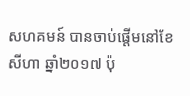សហគមន៍ បានចាប់ផ្តើមនៅខែសីហា ឆ្នាំ២០១៧ ប៉ុ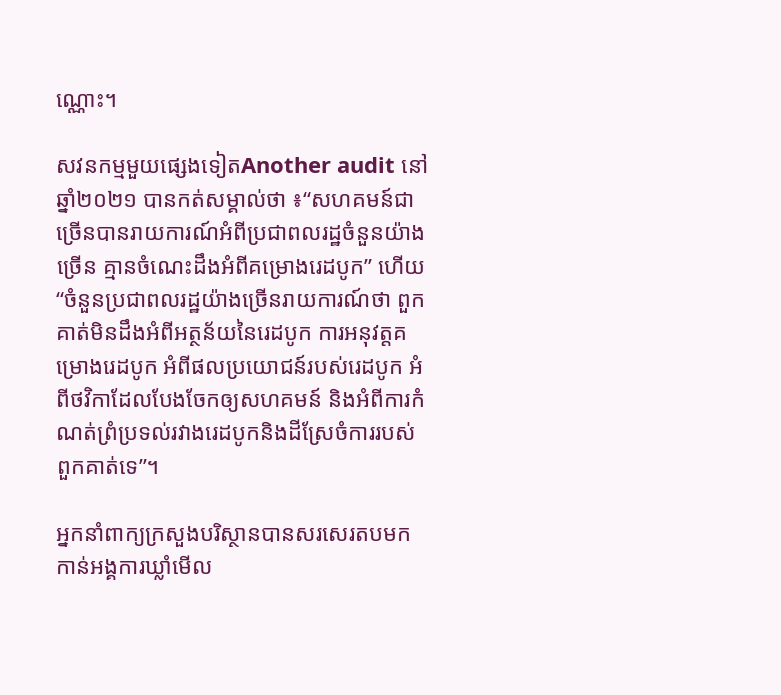ណ្ណោះ។

សវនកម្មមួយផ្សេងទៀតAnother audit នៅឆ្នាំ២០២១ បានកត់សម្គាល់ថា ៖“សហគមន៍ជាច្រើនបានរាយការណ៍អំពីប្រជាពលរដ្ឋចំនួនយ៉ាងច្រើន គ្មានចំណេះដឹងអំពីគម្រោងរេដបូក” ហើយ “ចំនួនប្រជាពលរដ្ឋយ៉ាងច្រើនរាយការណ៍ថា ពួកគាត់មិនដឹងអំពីអត្ថន័យនៃរេដបូក ការអនុវត្តគម្រោងរេដបូក អំពីផលប្រយោជន៍របស់រេដបូក អំពីថវិកាដែលបែងចែកឲ្យសហគមន៍ និងអំពីការកំណត់ព្រំប្រទល់រវាងរេដបូកនិងដីស្រែចំការរបស់ពួកគាត់ទេ”។

អ្នកនាំពាក្យក្រសួងបរិស្ថានបានសរសេរតបមកកាន់អង្គការឃ្លាំមើល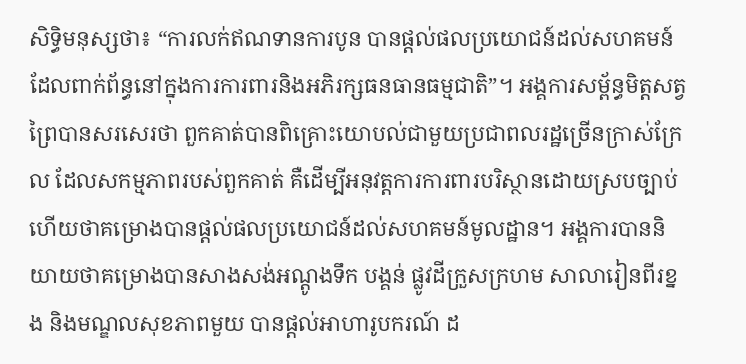សិទ្ធិមនុស្សថា៖ “ការលក់ឥណទានការបូន បានផ្តល់ផលប្រយោជន៍ដល់សហគមន៍ ដែលពាក់ព័ន្ធនៅក្នុងការការពារនិងអភិរក្សធនធានធម្មជាតិ”។ អង្គការសម្ព័ន្ធមិត្តសត្វព្រៃបានសរសេរថា ពួកគាត់បានពិគ្រោះយោបល់ជាមួយប្រជាពលរដ្ឋច្រើនក្រាស់ក្រែល ដែលសកម្មភាពរបស់ពួកគាត់ គឺដើម្បីអនុវត្តការការពារបរិស្ថានដោយស្របច្បាប់ ហើយថាគម្រោងបានផ្តល់ផលប្រយោជន៍ដល់សហគមន៍មូលដ្ឋាន។ អង្គការបាននិយាយថាគម្រោងបានសាងសង់អណ្តូងទឹក បង្គន់ ផ្លូវដីក្រួសក្រហម សាលារៀនពីរខ្នង និងមណ្ឌលសុខភាពមួយ បានផ្តល់អាហារូបករណ៍ ដ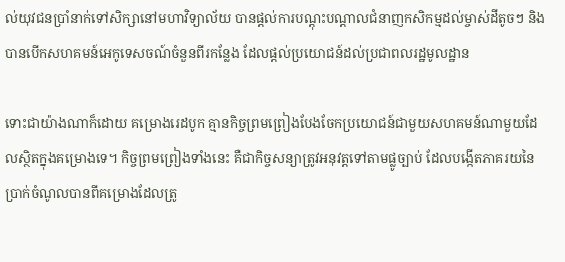ល់យុវជនប្រាំនាក់ទៅសិក្សានៅមហាវិទ្យាល័យ បានផ្តល់ការបណ្តុះបណ្តាលជំនាញកសិកម្មដល់ម្ចាស់ដីតូចៗ និងបានបើកសហគមន៍អេកូទេសចណ៍ចំនួនពីរកន្លែង ដែលផ្តល់ប្រយោជន៍ដល់ប្រជាពលរដ្ឋមូលដ្ឋាន

ទោះជាយ៉ាងណាក៏ដោយ គម្រោងរេដបូក គ្មានកិច្ចព្រមព្រៀងបែងចែកប្រយោជន៍ជាមួយសហគមន៍ណាមួយដែលស្ថិតក្នុងគម្រោងទេ។ កិច្ចព្រមព្រៀងទាំងនេះ គឺជាកិច្ចសន្យាត្រូវអនុវត្តទៅតាមផ្លូច្បាប់ ដែលបង្កើតភាគរយនៃប្រាក់ចំណូលបានពីគម្រោងដែលត្រូ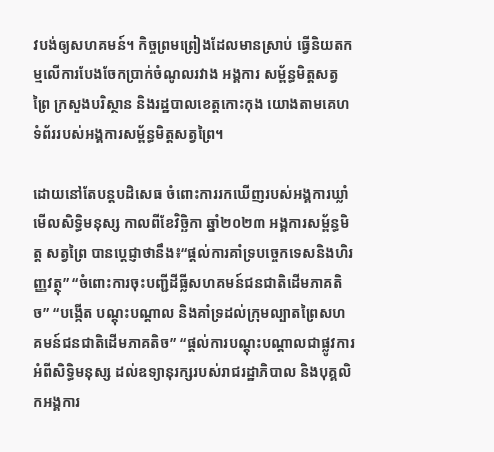វបង់ឲ្យសហគមន៍។ កិច្ចព្រមព្រៀងដែលមានស្រាប់ ធ្វើនិយតកម្មលើការបែងចែកប្រាក់ចំណូលរវាង អង្គការ សម្ព័ន្ធមិត្តសត្វព្រៃ ក្រសួងបរិស្ថាន និងរដ្ឋបាលខេត្តកោះកុង យោងតាមគេហទំព័ររបស់អង្គការសម្ព័ន្ធមិត្តសត្វព្រៃ។

ដោយនៅតែបន្តបដិសេធ ចំពោះការរកឃើញរបស់អង្គការឃ្លាំមើលសិទ្ធិមនុស្ស កាលពីខែវិច្ឆិកា ឆ្នាំ២០២៣ អង្គការសម្ព័ន្ធមិត្ត សត្វព្រៃ បានប្តេជ្ញាថានឹង៖“ផ្តល់ការគាំទ្របច្ចេកទេសនិងហិរញ្ញវត្ថុ” “ចំពោះការចុះបញ្ជីដីធ្លីសហគមន៍ជនជាតិដើមភាគតិច” “បង្កើត បណ្តុះបណ្តាល និងគាំទ្រដល់ក្រុមល្បាតព្រៃសហគមន៍ជនជាតិដើមភាគតិច” “ផ្តល់ការបណ្តុះបណ្តាលជាផ្លូវការអំពីសិទ្ធិមនុស្ស ដល់ឧទ្យានុរក្សរបស់រាជរដ្ឋាភិបាល និងបុគ្គលិកអង្គការ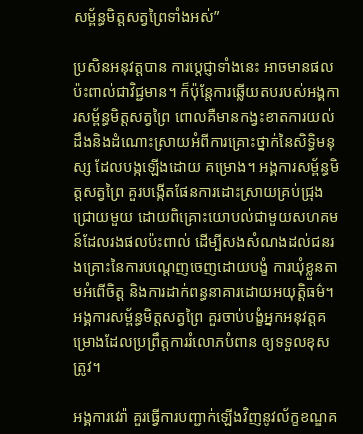សម្ព័ន្ធមិត្តសត្វព្រៃទាំងអស់”

ប្រសិនអនុវត្តបាន ការប្តេជ្ញាទាំងនេះ អាចមានផលប៉ះពាល់ជាវិជ្ជមាន។ ក៏ប៉ុន្តែការឆ្លើយតបរបស់អង្គការសម្ព័ន្ធមិត្តសត្វព្រៃ ពោលគឺមានកង្វះខាតការយល់ដឹងនិងដំណោះស្រាយអំពីការគ្រោះថ្នាក់នៃសិទ្ធិមនុស្ស ដែលបង្កឡើងដោយ គម្រោង។ អង្គការសម្ព័ន្ធមិត្តសត្វព្រៃ គួរបង្កើតផែនការដោះស្រាយគ្រប់ជ្រុងជ្រោយមួយ ដោយពិគ្រោះយោបល់ជាមួយសហគមន៍ដែលរងផលប៉ះពាល់ ដើម្បីសងសំណងដល់ជនរងគ្រោះនៃការបណ្តេញចេញដោយបង្ខំ ការឃុំខ្លួនតាមអំពើចិត្ត និងការដាក់ពន្ធនាគារដោយអយុត្តិធម៌។ អង្គការសម្ព័ន្ធមិត្តសត្វព្រៃ គួរចាប់បង្ខំអ្នកអនុវត្តគម្រោងដែលប្រព្រឹត្តការរំលោភបំពាន ឲ្យទទួលខុសត្រូវ។

អង្គការវេរ៉ា គួរធ្វើការបញ្ជាក់ឡើងវិញនូវល័ក្ខខណ្ឌគ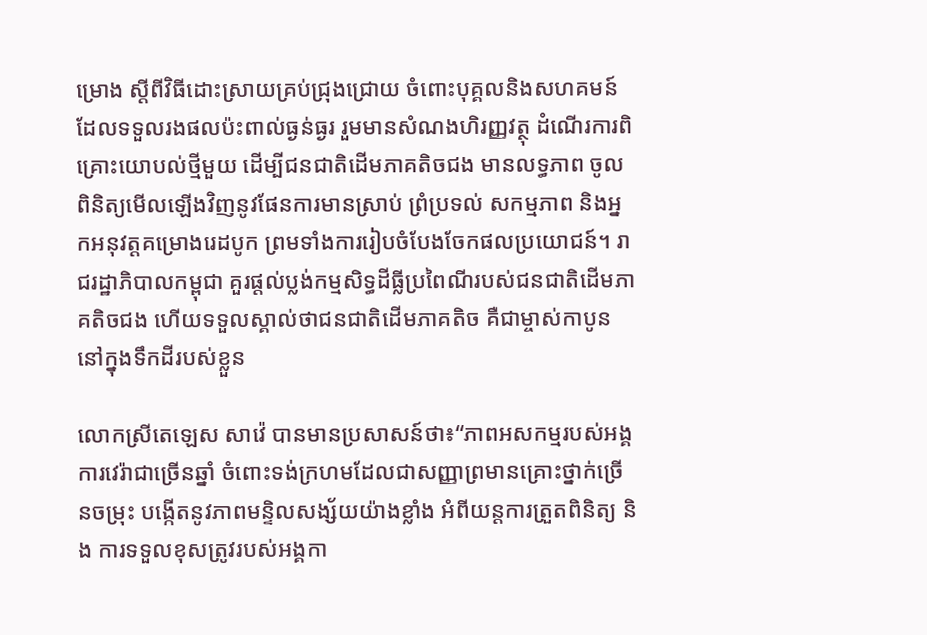ម្រោង ស្តីពីវិធីដោះស្រាយគ្រប់ជ្រុងជ្រោយ ចំពោះបុគ្គលនិងសហគមន៍ដែលទទួលរងផលប៉ះពាល់ធ្ងន់ធ្ងរ រួមមានសំណងហិរញ្ញវត្ថុ ដំណើរការពិគ្រោះយោបល់ថ្មីមួយ ដើម្បីជនជាតិដើមភាគតិចជង មានលទ្ធភាព ចូលពិនិត្យមើលឡើងវិញនូវផែនការមានស្រាប់ ព្រំប្រទល់ សកម្មភាព និងអ្នកអនុវត្តគម្រោងរេដបូក ព្រមទាំងការរៀបចំបែងចែកផលប្រយោជន៍។ រាជរដ្ឋាភិបាលកម្ពុជា គួរផ្តល់ប្លង់កម្មសិទ្ធដីធ្លីប្រពៃណីរបស់ជនជាតិដើមភាគតិចជង ហើយទទួលស្គាល់ថាជនជាតិដើមភាគតិច គឺជាម្ចាស់កាបូននៅក្នុងទឹកដីរបស់ខ្លួន

លោកស្រីតេឡេស សាវ៉េ បានមានប្រសាសន៍ថា៖“ភាពអសកម្មរបស់អង្គការវេរ៉ាជាច្រើនឆ្នាំ ចំពោះទង់ក្រហមដែលជាសញ្ញាព្រមានគ្រោះថ្នាក់ច្រើនចម្រុះ បង្កើតនូវភាពមន្ទិលសង្ស័យយ៉ាងខ្លាំង អំពីយន្តការត្រួតពិនិត្យ និង ការទទួលខុសត្រូវរបស់អង្គកា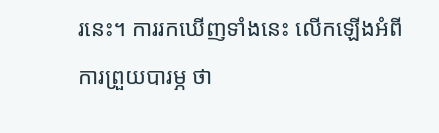រនេះ។ ការរកឃើញទាំងនេះ លើកឡើងអំពីការព្រួយបារម្ភ ថា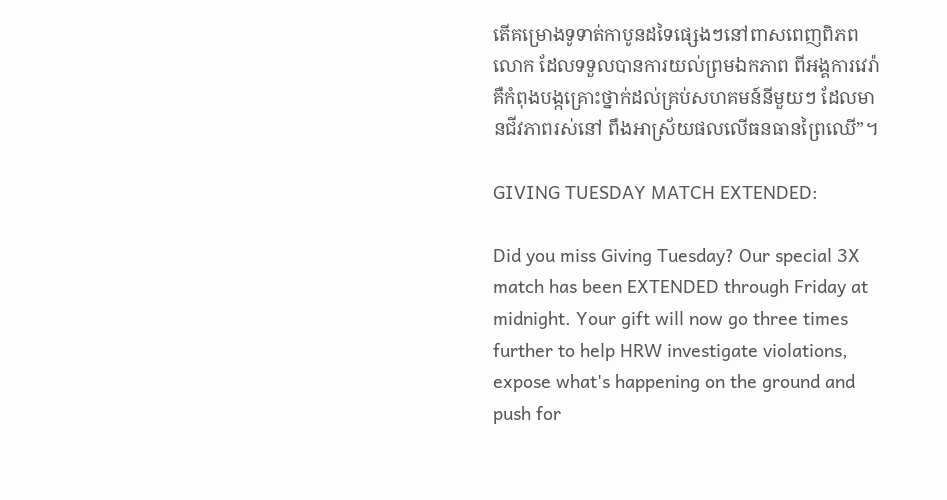តើគម្រោងទូទាត់កាបូនដទៃផ្សេងៗនៅពាសពេញពិភពលោក ដែលទទួលបានការយល់ព្រមឯកភាព ពីអង្គការវេរ៉ា គឺកំពុងបង្កគ្រោះថ្នាក់ដល់គ្រប់សហគមន៍នីមួយៗ ដែលមានជីវភាពរស់នៅ ពឹងអាស្រ័យផលលើធនធានព្រៃឈើ”។

GIVING TUESDAY MATCH EXTENDED:

Did you miss Giving Tuesday? Our special 3X match has been EXTENDED through Friday at midnight. Your gift will now go three times further to help HRW investigate violations, expose what's happening on the ground and push for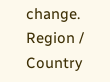change.
Region / Country